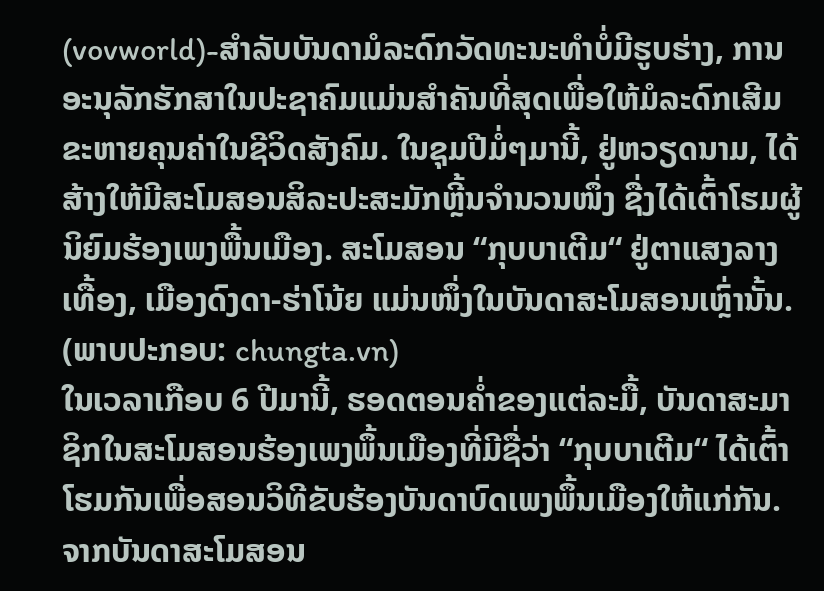(vovworld)-ສຳລັບບັນດາມໍລະດົກວັດທະນະທຳບໍ່ມີຮູບຮ່າງ, ການອະນຸລັກຮັກສາໃນປະຊາຄົມແມ່ນສຳຄັນທີ່ສຸດເພື່ອໃຫ້ມໍລະດົກເສີມຂະຫາຍຄຸນຄ່າໃນຊີວິດສັງຄົມ. ໃນຊຸມປີມໍ່ໆມານີ້, ຢູ່ຫວຽດນາມ, ໄດ້ສ້າງໃຫ້ມີສະໂມສອນສິລະປະສະມັກຫຼີ້ນຈຳນວນໜຶ່ງ ຊື່ງໄດ້ເຕົ້າໂຮມຜູ້ນິຍົມຮ້ອງເພງພື້ນເມືອງ. ສະໂມສອນ “ກຸບບາເຕີມ“ ຢູ່ຕາແສງລາງເທື້ອງ, ເມືອງດົງດາ-ຮ່າໂນ້ຍ ແມ່ນໜຶ່ງໃນບັນດາສະໂມສອນເຫຼົ່ານັ້ນ.
(ພາບປະກອບ: chungta.vn)
ໃນເວລາເກືອບ 6 ປີມານີ້, ຮອດຕອນຄ່ຳຂອງແຕ່ລະມື້, ບັນດາສະມາຊິກໃນສະໂມສອນຮ້ອງເພງພຶ້ນເມືອງທີ່ມີຊື່ວ່າ “ກຸບບາເຕີມ“ ໄດ້ເຕົ້າໂຮມກັນເພື່ອສອນວິທີຂັບຮ້ອງບັນດາບົດເພງພຶ້ນເມືອງໃຫ້ແກ່ກັນ. ຈາກບັນດາສະໂມສອນ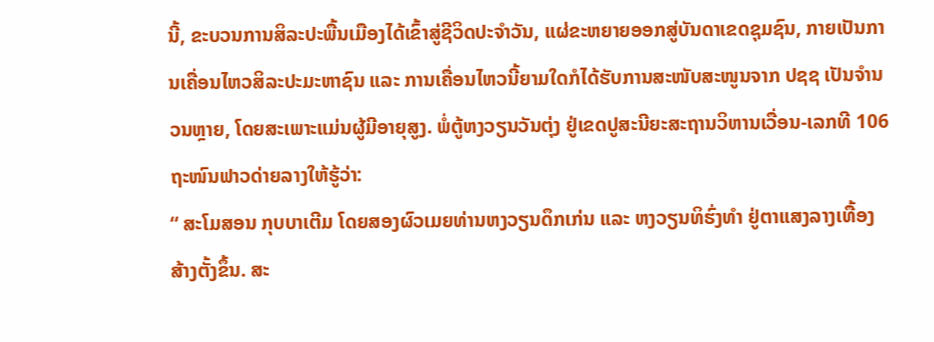ນີ້, ຂະບວນການສິລະປະພື້ນເມືອງໄດ້ເຂົ້າສູ່ຊີວິດປະຈຳວັນ, ແຜ່ຂະຫຍາຍອອກສູ່ບັນດາເຂດຊຸມຊົນ, ກາຍເປັນການເຄື່ອນໄຫວສິລະປະມະຫາຊົນ ແລະ ການເຄື່ອນໄຫວນີ້ຍາມໃດກໍໄດ້ຮັບການສະໜັບສະໜູນຈາກ ປຊຊ ເປັນຈຳນວນຫຼາຍ, ໂດຍສະເພາະແມ່ນຜູ້ມີອາຍຸສູງ. ພໍ່ຕູ້ຫງວຽນວັນຕຸ່ງ ຢູ່ເຂດປູສະນີຍະສະຖານວິຫານເວື່ອນ-ເລກທີ 106 ຖະໜົນຟາວດ່າຍລາງໃຫ້ຮູ້ວ່າ:
“ ສະໂມສອນ ກຸບບາເຕີມ ໂດຍສອງຜົວເມຍທ່ານຫງວຽນດຶກເກ່ນ ແລະ ຫງວຽນທິຮົ່ງທຳ ຢູ່ຕາແສງລາງເທື້ອງ ສ້າງຕັ້ງຂຶ້ນ. ສະ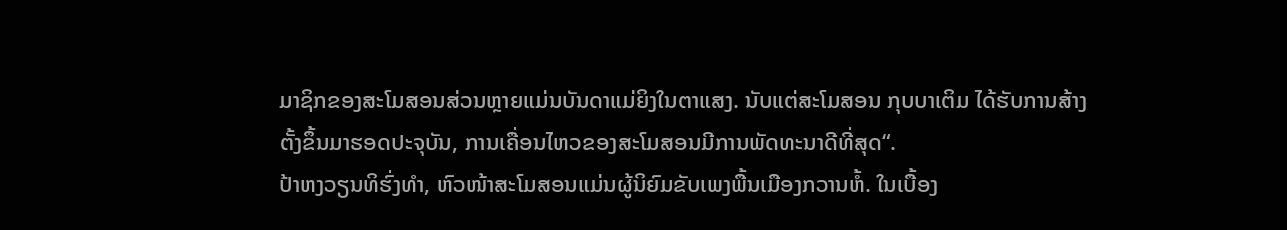ມາຊິກຂອງສະໂມສອນສ່ວນຫຼາຍແມ່ນບັນດາແມ່ຍິງໃນຕາແສງ. ນັບແຕ່ສະໂມສອນ ກຸບບາເຕິມ ໄດ້ຮັບການສ້າງຕັ້ງຂຶ້ນມາຮອດປະຈຸບັນ, ການເຄື່ອນໄຫວຂອງສະໂມສອນມີການພັດທະນາດີທີ່ສຸດ“.
ປ້າຫງວຽນທິຮົ່ງທຳ, ຫົວໜ້າສະໂມສອນແມ່ນຜູ້ນິຍົມຂັບເພງພື້ນເມືອງກວານຫໍ້. ໃນເບື້ອງ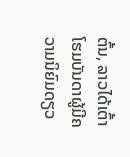ຕົ້ນ, ລາວໄດ້ເຕົ້າໂຮມບັນດາຜູ້ມີຄວາມນິຍົມດຽວ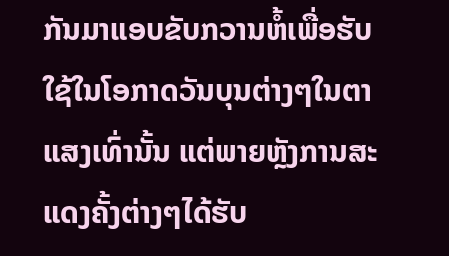ກັນມາແອບຂັບກວານຫໍ້ເພື່ອຮັບໃຊ້ໃນໂອກາດວັນບຸນຕ່າງໆໃນຕາແສງເທົ່ານັ້ນ ແຕ່ພາຍຫຼັງການສະແດງຄັ້ງຕ່າງໆໄດ້ຮັບ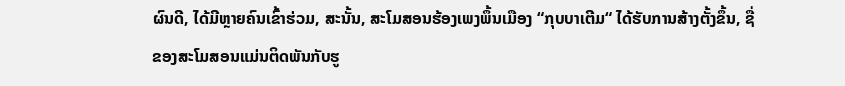ຜົນດີ, ໄດ້ມີຫຼາຍຄົນເຂົ້າຮ່ວມ, ສະນັ້ນ, ສະໂມສອນຮ້ອງເພງພຶ້ນເມືອງ “ກຸບບາເຕີມ“ ໄດ້ຮັບການສ້າງຕັ້ງຂຶ້ນ, ຊື່ຂອງສະໂມສອນແມ່ນຕິດພັນກັບຮູ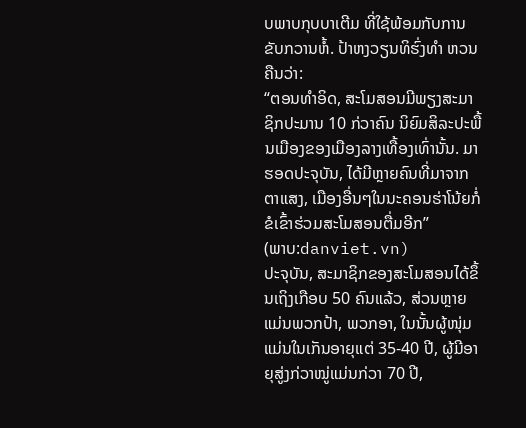ບພາບກຸບບາເຕີມ ທີ່ໃຊ້ພ້ອມກັບການຂັບກວານຫໍ້. ປ້າຫງວຽນທິຮົ່ງທຳ ຫວນຄືນວ່າ:
“ຕອນທຳອິດ, ສະໂມສອນມີພຽງສະມາຊິກປະມານ 10 ກ່ວາຄົນ ນິຍົມສິລະປະພື້ນເມືອງຂອງເມືອງລາງເທື້ອງເທົ່ານັ້ນ. ມາຮອດປະຈຸບັນ, ໄດ້ມີຫຼາຍຄົນທີ່ມາຈາກຕາແສງ, ເມືອງອື່ນໆໃນນະຄອນຮ່າໂນ້ຍກໍ່ຂໍເຂົ້າຮ່ວມສະໂມສອນຕື່ມອີກ”
(ພາບ:danviet.vn)
ປະຈຸບັນ, ສະມາຊິກຂອງສະໂມສອນໄດ້ຂຶ້ນເຖິງເກືອບ 50 ຄົນແລ້ວ, ສ່ວນຫຼາຍແມ່ນພວກປ້າ, ພວກອາ, ໃນນັ້ນຜູ້ໜຸ່ມແມ່ນໃນເກັນອາຍຸແຕ່ 35-40 ປີ, ຜູ້ມີອາຍຸສູ່ງກ່ວາໝູ່ແມ່ນກ່ວາ 70 ປີ,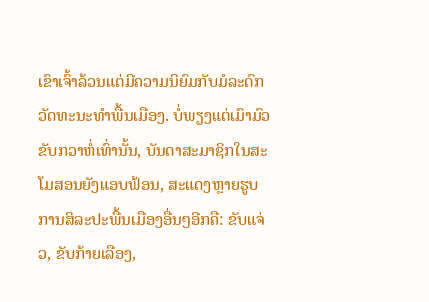ເຂົາເຈົ້າລ້ວນແຕ່ມີຄວາມນິຍົມກັບມໍລະດົກວັດທະນະທຳພື້ນເມືອງ. ບໍ່ພຽງແຕ່ເມົາມົວຂັບກວາຫໍ່ເທົ່ານັ້ນ, ບັນດາສະມາຊິກໃນສະໂມສອນຍັງແອບຟ້ອນ, ສະແດງຫຼາຍຮູບການສິລະປະພື້ນເມືອງອື່ນໆອີກຄື: ຂັບແຈ່ວ, ຂັບກ້າຍເລືອງ,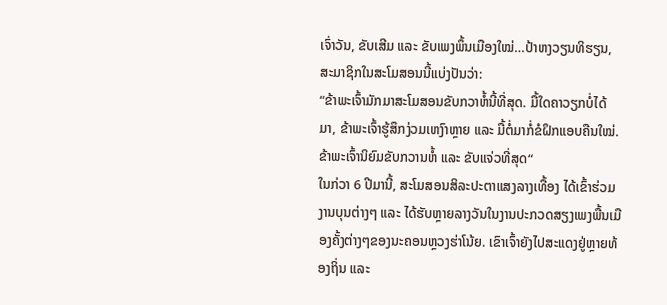ເຈົ່າວັນ, ຂັບເສີມ ແລະ ຂັບເພງພຶ້ນເມືອງໃໝ່…ປ້າຫງວຽນທິຮຽນ, ສະມາຊິກໃນສະໂມສອນນີ້ແບ່ງປັນວ່າ:
“ຂ້າພະເຈົ້າມັກມາສະໂມສອນຂັບກວາຫໍ້ນີ້ທີ່ສຸດ. ມື້ໃດຄາວຽກບໍ່ໄດ້ມາ, ຂ້າພະເຈົ້າຮູ້ສຶກງ່ວມເຫງົາຫຼາຍ ແລະ ມື້ຕໍ່ມາກໍ່ຂໍຝຶກແອບຄືນໃໝ່. ຂ້າພະເຈົ້ານິຍົມຂັບກວານຫໍ້ ແລະ ຂັບແຈ່ວທີ່ສຸດ“
ໃນກ່ວາ 6 ປີມານີ້, ສະໂມສອນສິລະປະຕາແສງລາງເທື້ອງ ໄດ້ເຂົ້າຮ່ວມງານບຸນຕ່າງໆ ແລະ ໄດ້ຮັບຫຼາຍລາງວັນໃນງານປະກວດສຽງເພງພື້ນເມືອງຄັ້ງຕ່າງໆຂອງນະຄອນຫຼວງຮ່າໂນ້ຍ. ເຂົາເຈົ້າຍັງໄປສະແດງຢູ່ຫຼາຍທ້ອງຖິ່ນ ແລະ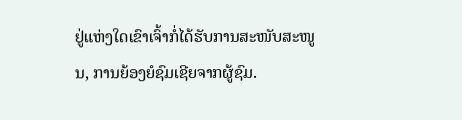ຢູ່ແຫ່ງໃດເຂົາເຈົ້າກໍ່ໄດ້ຮັບການສະໜັບສະໜູນ, ການຍ້ອງຍໍຊົມເຊີຍຈາກຜູ້ຊົມ.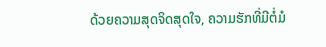ດ້ວຍຄວາມສຸດຈິດສຸດໃຈ, ຄວາມຮັກທີ່ມີຕໍ່ມໍ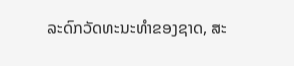ລະດົກວັດທະນະທຳຂອງຊາດ, ສະ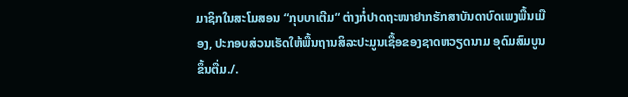ມາຊິກໃນສະໂມສອນ “ກຸບບາເຕີມ“ ຕ່າງກໍ່ປາດຖະໜາຢາກຮັກສາບັນດາບົດເພງພື້ນເມືອງ, ປະກອບສ່ວນເຮັດໃຫ້ພື້ນຖານສິລະປະມູນເຊື້ອຂອງຊາດຫວຽດນາມ ອຸດົມສົມບູນຂຶ້ນຕື່ມ./.